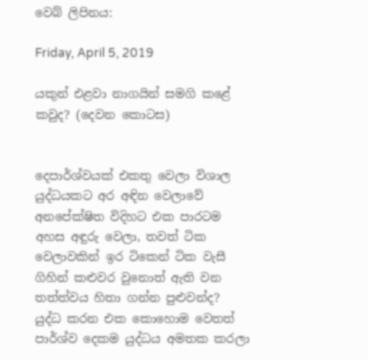වෙබ් ලිපිනය:

Friday, April 5, 2019

යකුන් එළවා නාගයින් සමගි කළේ කවුද? (දෙවන කොටස)


දෙපාර්ශ්වයක් එකතු වෙලා විශාල යුද්ධයකට අර අඳින වෙලාවේ අනපේක්ෂිත විදිහට එක පාරටම අහස අඳුරු වෙලා, තවත් ටික වෙලාවකින් ඉර ටිකෙන් ටික වැසී ගිහින් කළුවර වුනොත් ඇති වන තත්ත්වය හිතා ගන්න පුළුවන්ද? යුද්ධ කරන එක කොහොම වෙතත් පාර්ශ්ව දෙකම යුද්ධය අමතක කරලා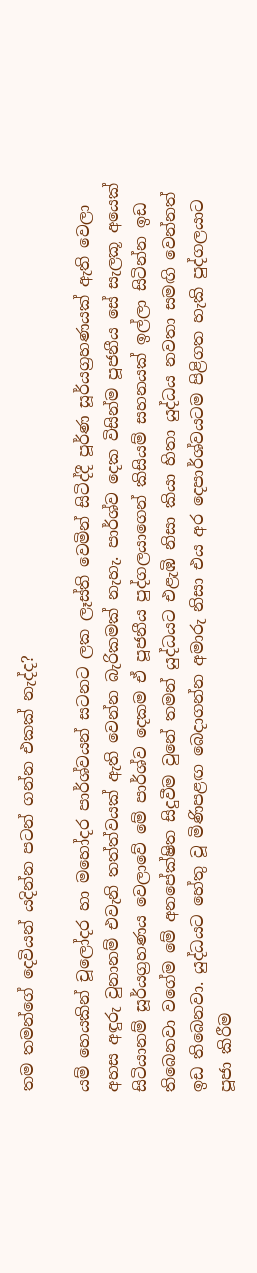තම තමන්ගේ දෙවියන් යදින්න පටන් ගන්න එකක් නැද්ද?

යම් හෙයකින් චූලෝදර හා මහෝදර පාර්ශ්වයන් සටනට ලක ලෑස්ති වෙමින් සිටිද්දී පූර්ණ සූර්යග්‍රහණයක් ඇති වෙලා අහස අඳුරු වුනානම් එවැනි තත්ත්වයක් ඇති වෙන්න බැරිකමක් නැහැ. පාර්ශ්ව දෙක විසින්ම පූජනීය සේ සැලකූ අයෙක් සිටියානම් සූර්යග්‍රහණය වෙලාවේ මේ පාර්ශ්ව දෙකම ඒ පූජනීය පුද්ගලයාගෙන් කිසියම් සහනයක් ඉල්ලා සිටින්න ඉඩ තිබෙනවා වගේම මේ අනපේක්ෂිත සිදුවීම වුනේ තමන් යුද්ධයට එළැඹි නිසා කියා හිතා යුද්ධය නවතා සමඟි වෙන්නත් ඉඩ තිබෙනවා. යුද්ධයට හේතු වූ මිණිපළඟ බෙදාගන්න අමාරු නිසා එය අර දෙපාර්ශ්වයටම පිළිගත හැකි පුද්ගලයාට පූජා කිරීම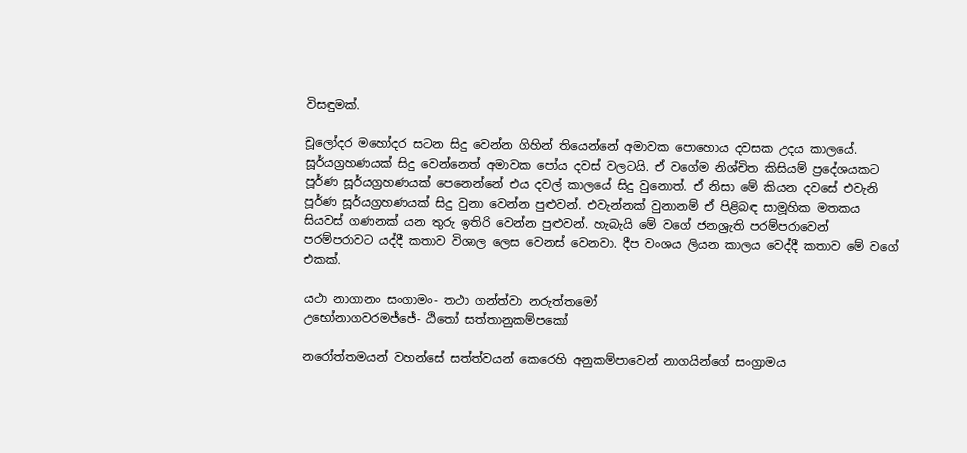විසඳුමක්.

චූලෝදර මහෝදර සටන සිදු වෙන්න ගිහින් තියෙන්නේ අමාවක පොහොය දවසක උදය කාලයේ. සූර්යග්‍රහණයක් සිදු වෙන්නෙත් අමාවක පෝය දවස් වලටයි. ඒ වගේම නිශ්චිත කිසියම් ප්‍රදේශයකට පූර්ණ සූර්යග්‍රහණයක් පෙනෙන්නේ එය දවල් කාලයේ සිදු වුනොත්. ඒ නිසා මේ කියන දවසේ එවැනි පූර්ණ සූර්යග්‍රහණයක් සිදු වුනා වෙන්න පුළුවන්. එවැන්නක් වුනානම් ඒ පිළිබඳ සාමූහික මතකය සියවස් ගණනක් යන තුරු ඉතිරි වෙන්න පුළුවන්. හැබැයි මේ වගේ ජනශ්‍රැති පරම්පරාවෙන් පරම්පරාවට යද්දී කතාව විශාල ලෙස වෙනස් වෙනවා. දීප වංශය ලියන කාලය වෙද්දී කතාව මේ වගේ එකක්.

යථා නාගානං සංගාමං- තථා ගන්ත්වා නරුත්තමෝ
උභෝනාගවරමජ්ජේ- ඨිතෝ සත්තානුකම්පකෝ

නරෝත්තමයන් වහන්සේ සත්ත්වයන් කෙරෙහි අනුකම්පාවෙන් නාගයින්ගේ සංග්‍රාමය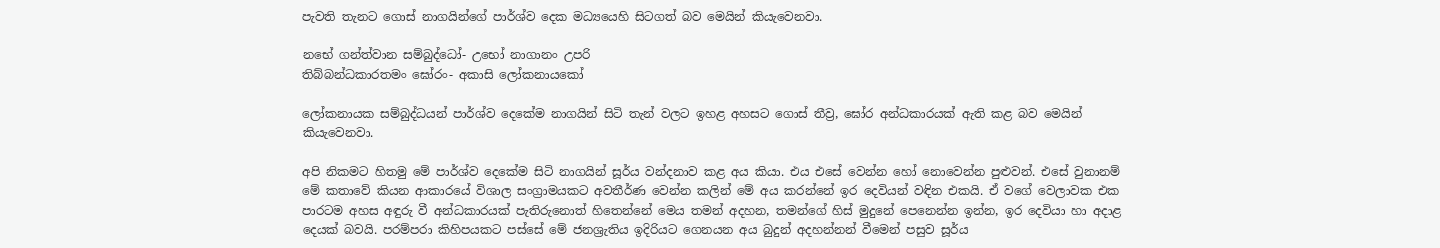පැවති තැනට ගොස් නාගයින්ගේ පාර්ශ්ව දෙක මධ්‍යයෙහි සිටගත් බව මෙයින් කියැවෙනවා.

නභේ ගන්ත්වාන සම්බුද්ධෝ- උභෝ නාගානං උපරි
තිබ්බන්ධකාරතමං ඝෝරං- අකාසි ලෝකනායකෝ

ලෝකනායක සම්බුද්ධයන් පාර්ශ්ව දෙකේම නාගයින් සිටි තැන් වලට ඉහළ අහසට ගොස් තීව්‍ර, ඝෝර අන්ධකාරයක් ඇති කළ බව මෙයින් කියැවෙනවා.

අපි නිකමට හිතමු මේ පාර්ශ්ව දෙකේම සිටි නාගයින් සූර්ය වන්දනාව කළ අය කියා. එය එසේ වෙන්න හෝ නොවෙන්න පුළුවන්. එසේ වුනානම් මේ කතාවේ කියන ආකාරයේ විශාල සංග්‍රාමයකට අවතීර්ණ වෙන්න කලින් මේ අය කරන්නේ ඉර දෙවියන් වඳින එකයි. ඒ වගේ වෙලාවක එක පාරටම අහස අඳුරු වී අන්ධකාරයක් පැතිරුනොත් හිතෙන්නේ මෙය තමන් අදහන, තමන්ගේ හිස් මුදුනේ පෙනෙන්න ඉන්න, ඉර දෙවියා හා අදාළ දෙයක් බවයි. පරම්පරා කිහිපයකට පස්සේ මේ ජනශ්‍රැතිය ඉදිරියට ගෙනයන අය බුදුන් අදහන්නන් වීමෙන් පසුව සූර්ය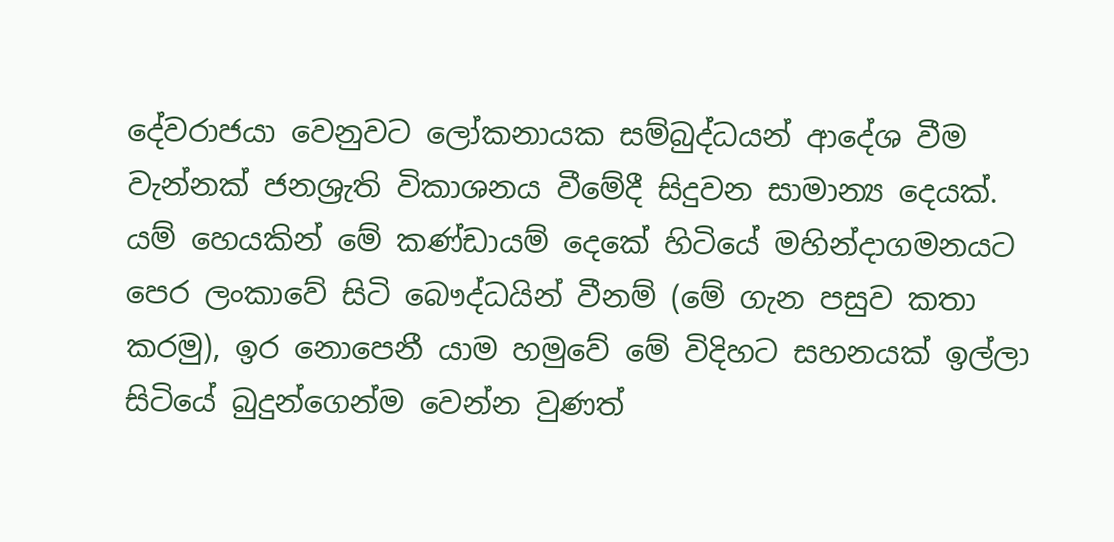දේවරාජයා වෙනුවට ලෝකනායක සම්බුද්ධයන් ආදේශ වීම වැන්නක් ජනශ්‍රැති විකාශනය වීමේදී සිදුවන සාමාන්‍ය දෙයක්. යම් හෙයකින් මේ කණ්ඩායම් දෙකේ හිටියේ මහින්දාගමනයට පෙර ලංකාවේ සිටි බෞද්ධයින් වීනම් (මේ ගැන පසුව කතා කරමු), ඉර නොපෙනී යාම හමුවේ මේ විදිහට සහනයක් ඉල්ලා සිටියේ බුදුන්ගෙන්ම වෙන්න වුණත්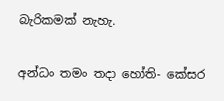බැරිකමක් නැහැ.

අන්ධං තමං තදා හෝති- කේසර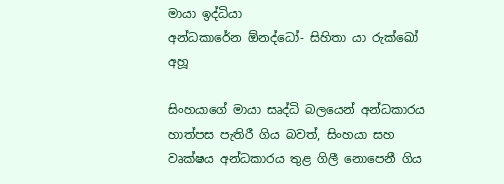මායා ඉද්ධියා
අන්ධකාරේන ඕනද්ධෝ- සිහිතා යා රුක්ඛෝ අහූ

සිංහයාගේ මායා සෘද්ධි බලයෙන් අන්ධකාරය හාත්පස පැතිරී ගිය බවත්, සිංහයා සහ වෘක්ෂය අන්ධකාරය තුළ ගිලී නොපෙනී ගිය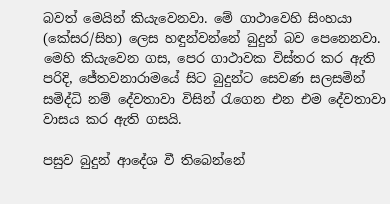බවත් මෙයින් කියැවෙනවා. මේ ගාථාවෙහි සිංහයා (කේසර/සිහ) ලෙස හඳුන්වන්නේ බුදුන් බව පෙනෙනවා. මෙහි කියැවෙන ගස, පෙර ගාථාවක විස්තර කර ඇති පරිදි, ජේතවනාරාමයේ සිට බුදුන්ට සෙවණ සලසමින් සමිද්ධි නම් දේවතාවා විසින් රැගෙන එන එම දේවතාවා වාසය කර ඇති ගසයි.

පසුව බුදුන් ආදේශ වී තිබෙන්නේ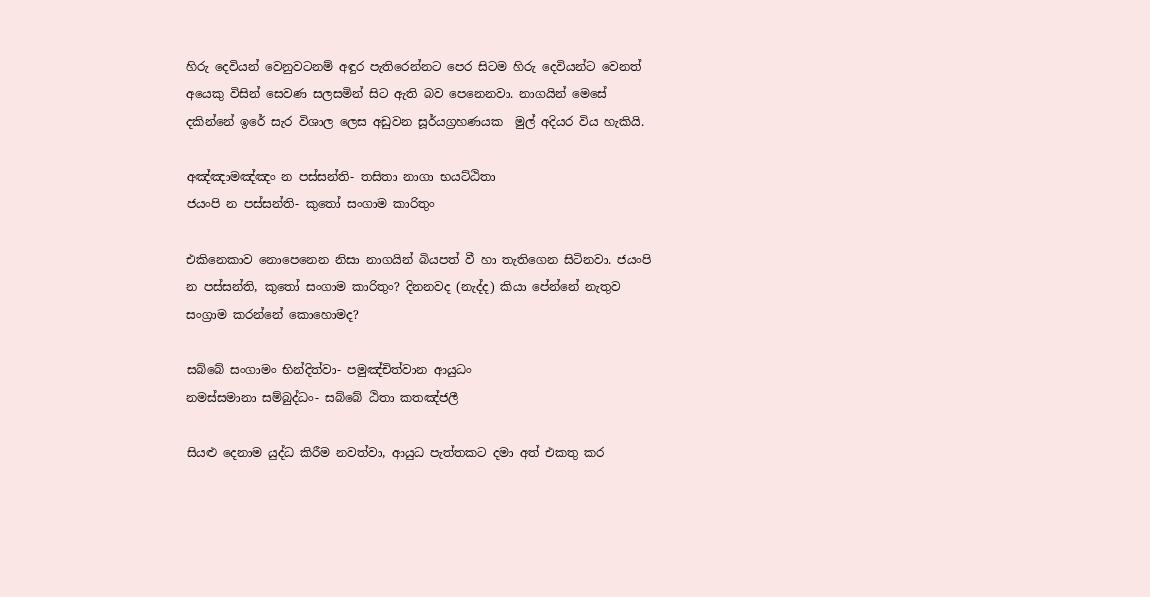හිරු දෙවියන් වෙනුවටනම් අඳුර පැතිරෙන්නට පෙර සිටම හිරු දෙවියන්ට වෙනත් අයෙකු විසින් සෙවණ සලසමින් සිට ඇති බව පෙනෙනවා. නාගයින් මෙසේ දකින්නේ ඉරේ සැර විශාල ලෙස අඩුවන සූර්යග්‍රහණයක  මුල් අදියර විය හැකියි.

අඤ්ඤාමඤ්ඤං න පස්සන්ති- තසිතා නාගා භයට්ඨිතා
ජයංපි න පස්සන්ති- කුතෝ සංගාම කාරිතුං

එකිනෙකාව නොපෙනෙන නිසා නාගයින් බියපත් වී හා තැතිගෙන සිටිනවා. ජයංපි න පස්සන්ති, කුතෝ සංගාම කාරිතුං? දිනනවද (නැද්ද) කියා පේන්නේ නැතුව සංග්‍රාම කරන්නේ කොහොමද?

සබ්බේ සංගාමං භින්දිත්වා- පමුඤ්චිත්වාන ආයුධං
නමස්සමානා සම්බුද්ධං- සබ්බේ ඨිතා කතඤ්ජලී

සියළු දෙනාම යුද්ධ කිරීම නවත්වා, ආයුධ පැත්තකට දමා අත් එකතු කර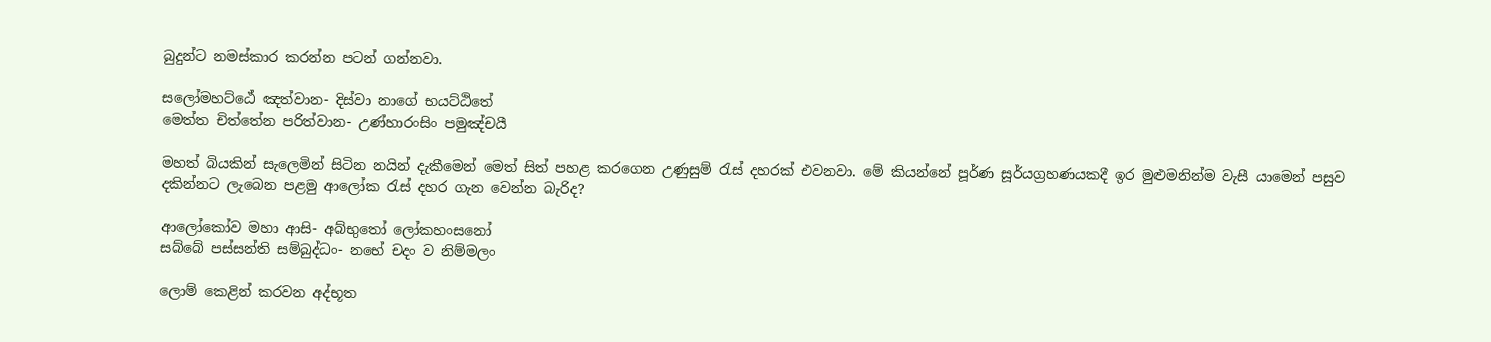බුදුන්ට නමස්කාර කරන්න පටන් ගන්නවා.

සලෝමහට්ඨේ ඤත්වාන- දිස්වා නාගේ භයට්ඨිතේ
මෙත්ත චිත්තේන පරිත්වාන- උණ්හාරංසිං පමුඤ්චයී

මහත් බියකින් සැලෙමින් සිටින නයින් දැකීමෙන් මෙත් සිත් පහළ කරගෙන උණුසුම් රැස් දහරක් එවනවා. මේ කියන්නේ පූර්ණ සූර්යග්‍රහණයකදී ඉර මුළුමනින්ම වැසී යාමෙන් පසුව දකින්නට ලැබෙන පළමු ආලෝක රැස් දහර ගැන වෙන්න බැරිද?

ආලෝකෝව මහා ආසි- අබ්භුතෝ ලෝකහංසනෝ
සබ්බේ පස්සන්ති සම්බුද්ධං- නභේ චදං ව නිම්මලං

ලොම් කෙළින් කරවන අද්භූත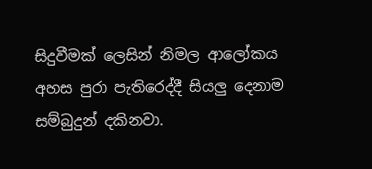සිදුවීමක් ලෙසින් නිමල ආලෝකය අහස පුරා පැතිරෙද්දී සියලු දෙනාම සම්බුදුන් දකිනවා.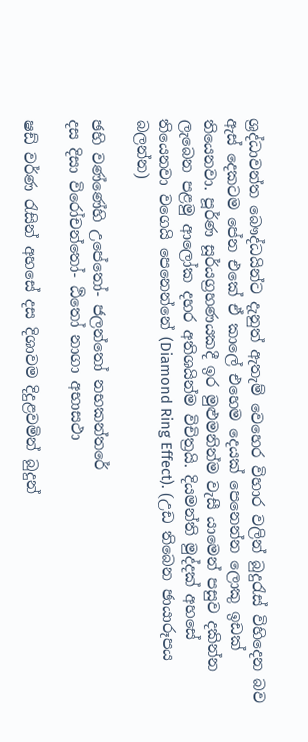ශ්‍රද්ධාවන්ත බෞද්ධයින්ට දැනුත් ඇතැම් වෙහෙර විහාර වලින් බුදුරැස් විහිදෙන බව ඇස් දෙකටම පේන එකේ ඒ කාලේ එහෙම දෙයක් පෙනෙන්න ලොකු ඉඩක් තියෙනවා. පූර්ණ සූර්යග්‍රහණයකදී ඉර මුළුමනින්ම වැසී යාමෙන් පසුව දකින්න ලැබෙන පළමු ආලෝක දහර අතිශයින්ම විචිත්‍රයි. දියමන්ති මුද්දක් අහසේ තියෙනවා වගෙයි පෙනෙන්නේ (Diamond Ring Effect). (උඩ තිබෙන ඡායාරූපය බලන්න)

ඡහි වණ්ණේහි උපේතෝ- ජලන්තෝ නභකන්තරේ
දස දිසා විරෝචන්තෝ- ඨිතෝ නාගා අභාසථා

ෂඩ් වර්ණ රැසින් අහසේ දස දිශාවම දිදුළවමින් බුදුන්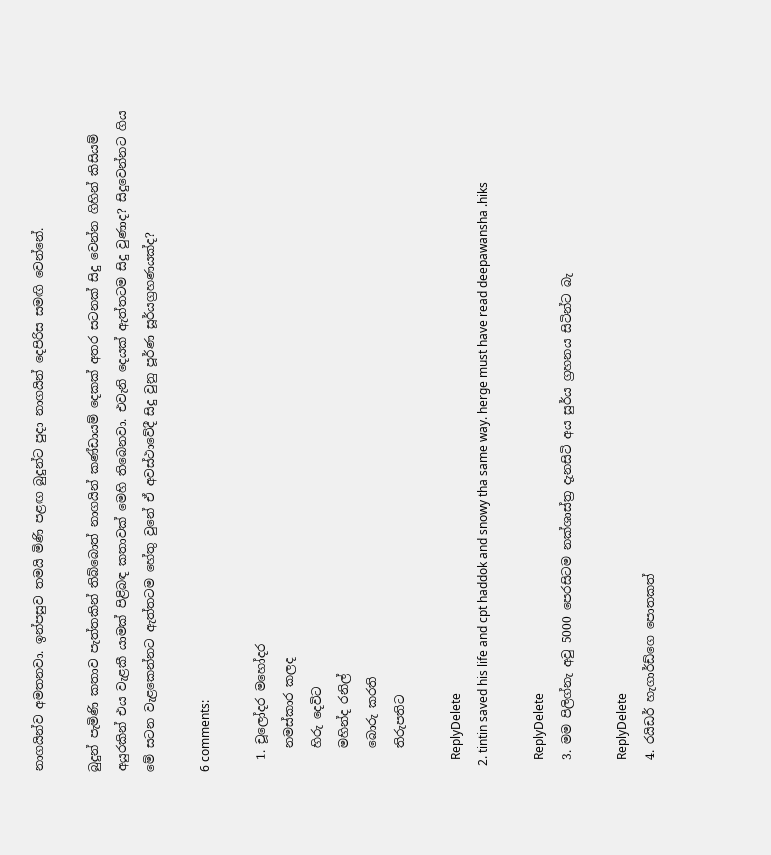නාගයින්ව අමතනවා. ඉන්පසුව තමයි මිණි පළඟ බුදුන්ට පුදා නාගයින් දෙපිරිස සමඟි වෙන්නේ.

බුදුන් පැමිණි කතාව පැත්තකින් තිබ්බොත් නාගයින් කණ්ඩායම් දෙකක් අතර සටනක් සිදු වෙන්න ගිහින් කිසියම් අයුරකින් එය වැළකී යාමක් පිළිබඳ කතාවක් මෙහි තිබෙනවා. එවැනි දෙයක් ඇත්තටම සිදු වුණාද? සිදුවෙන්නට ගිය මේ සටන වැළකෙන්නට ඇත්තටම හේතු වුනේ ඒ අවස්ථාවේදී සිදු වුනු පූර්ණ සූර්යග්‍රහණයක්ද?

6 comments:

  1. චූලෝදර මහෝදර
    නමස්කාර කලද
    හිරු දෙවිට
    මහින්ද රනිල්
    බොරු කරති
    තිරුපතිට

    ReplyDelete
  2. tintin saved his life and cpt haddok and snowy tha same way. herge must have read deepawansha .hiks

    ReplyDelete
  3. මම පිලිග්නැ අවු 5000 පෙරසිටම නක්ශාස්ත්‍ර දැනසිටි අය සුර්ය ග්‍රහනය සිටින්ට බැ

    ReplyDelete
  4. රයිඩර් හැගාර්ඩ්ගෙ පොතකත්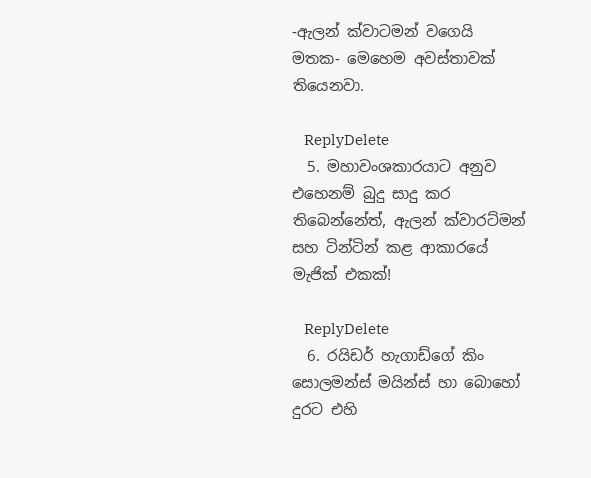-ඇලන් ක්වාටමන් වගෙයි මතක- මෙහෙම අවස්තාවක් තියෙනවා.

    ReplyDelete
  5. මහාවංශකාරයාට අනුව එහෙනම් බුදු සාදු කර තිබෙන්නේත්, ඇලන් ක්වාරට්මන් සහ ටින්ටින් කළ ආකාරයේ මැජික් එකක්!

    ReplyDelete
  6. රයිඩර් හැගාඩ්ගේ කිං සොලමන්ස් මයින්ස් හා බොහෝ දුරට එහි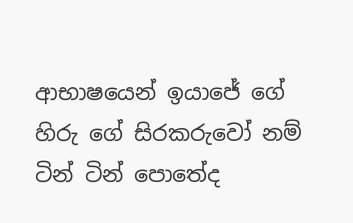ආභාෂයෙන් ඉයාජේ ගේ හිරු ගේ සිරකරුවෝ නම් ටින් ටින් පොතේද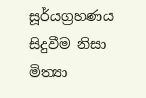සූර්යග්‍රහණය සිදුවීම නිසා මිත්‍යා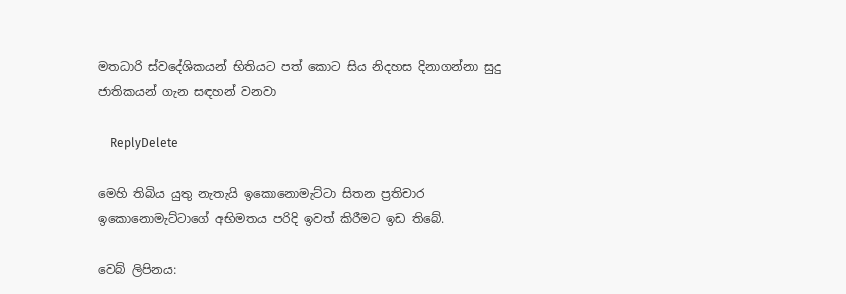මතධාරි ස්වදේශිකයන් භිතියට පත් කොට සිය නිදහස දිනාගන්නා සුදු ජාතිකයන් ගැන සඳහන් වනවා

    ReplyDelete

මෙහි තිබිය යුතු නැතැයි ඉකොනොමැට්ටා සිතන ප්‍රතිචාර ඉකොනොමැට්ටාගේ අභිමතය පරිදි ඉවත් කිරීමට ඉඩ තිබේ.

වෙබ් ලිපිනය: